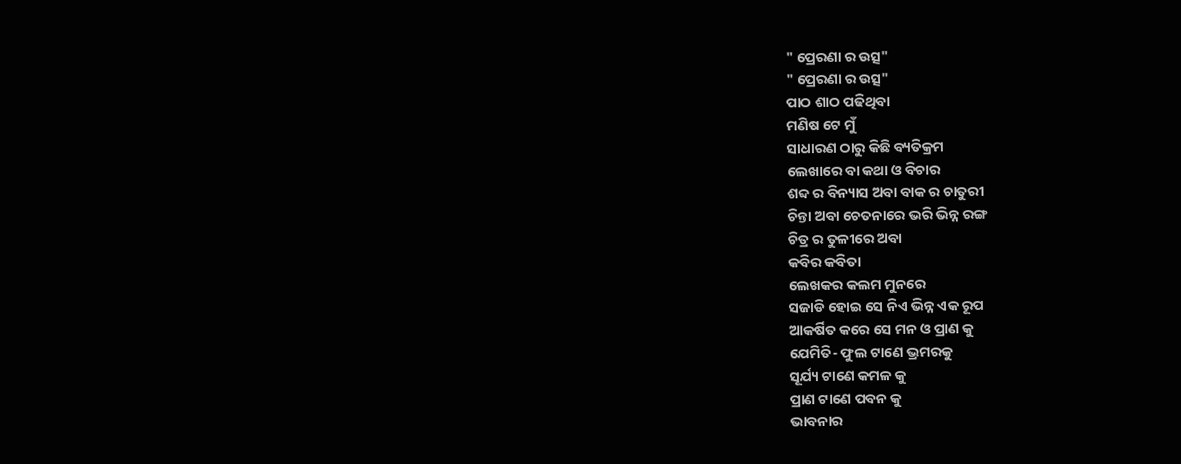" ପ୍ରେରଣା ର ଉତ୍ସ"
" ପ୍ରେରଣା ର ଉତ୍ସ"
ପାଠ ଶାଠ ପଢିଥିବା
ମଣିଷ ଟେ ମୁଁ
ସାଧାରଣ ଠାରୁ କିଛି ବ୍ୟତିକ୍ରମ
ଲେଖାରେ ବା କଥା ଓ ବିଚାର
ଶବ୍ଦ ର ବିନ୍ୟାସ ଅବା ବାକ ର ଚାତୁରୀ
ଚିନ୍ତା ଅବା ଚେତନାରେ ଭରି ଭିନ୍ନ ରଙ୍ଗ
ଚିତ୍ର ର ତୁଳୀରେ ଅବା
କବିର କବିତା
ଲେଖକର କଲମ ମୁନରେ
ସଜାଡି ହୋଇ ସେ ନିଏ ଭିନ୍ନ ଏକ ରୂପ
ଆକର୍ଷିତ କରେ ସେ ମନ ଓ ପ୍ରାଣ କୁ
ଯେମିତି- ଫୁଲ ଟାଣେ ଭ୍ରମରକୁ
ସୂର୍ଯ୍ୟ ଟାଣେ କମଳ କୁ
ପ୍ରାଣ ଟାଣେ ପବନ କୁ
ଭାବନାର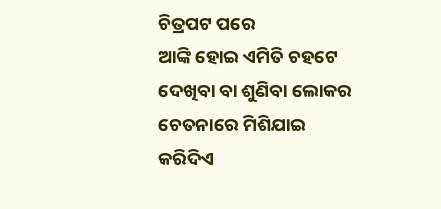ଚିତ୍ରପଟ ପରେ
ଆଙ୍କି ହୋଇ ଏମିତି ଚହଟେ
ଦେଖିବା ବା ଶୁଣିବା ଲୋକର
ଚେତନାରେ ମିଶିଯାଇ
କରିଦିଏ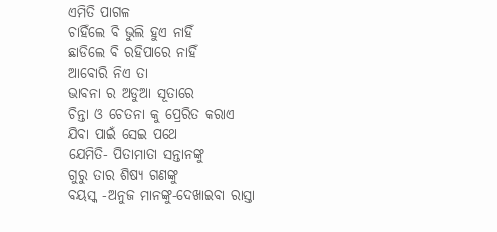ଏମିତି ପାଗଳ
ଚାହିଁଲେ ବି ଭୁଲି ହୁଏ ନାହିଁ
ଛାଡିଲେ ବି ରହିପାରେ ନାହିଁ
ଆବୋରି ନିଏ ତା
ଭାବନା ର ଅଡୁଆ ସୂତାରେ
ଚିନ୍ତା ଓ ଚେତନା କୁ ପ୍ରେରିତ କରାଏ
ଯିବା ପାଇଁ ସେଇ ପଥେ
ଯେମିତି- ପିତାମାତା ସନ୍ତାନଙ୍କୁ
ଗୁରୁ ତାର ଶିଷ୍ୟ ଗଣଙ୍କୁ
ବୟସ୍କ -ଅନୁଜ ମାନଙ୍କୁ-ଦେଖାଇବା ରାସ୍ତା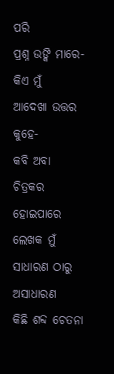ପରି
ପ୍ରଶ୍ନ ଉଙ୍କି ମାରେ-କିଏ ମୁଁ
ଆଦେଖା ଉତ୍ତର କୁହେ-
କବି ଅବା ଚିତ୍ରକର
ହୋଇପାରେ ଲେଖକ ମୁଁ
ସାଧାରଣ ଠାରୁ ଅସାଧାରଣ
କିଛି ଶବ୍ଦ ଚେତନା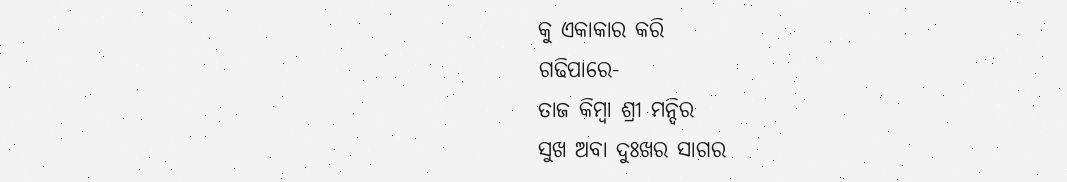କୁ ଏକାକାର କରି
ଗଢିପାରେ-
ତାଜ କିମ୍ବା ଶ୍ରୀ ମନ୍ଦିର
ସୁଖ ଅବା ଦୁଃଖର ସାଗର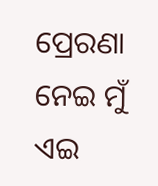ପ୍ରେରଣା ନେଇ ମୁଁ ଏଇ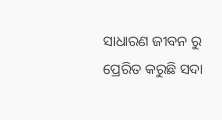ସାଧାରଣ ଜୀବନ ରୁ
ପ୍ରେରିତ କରୁଛି ସଦା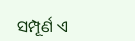ସମ୍ପୂର୍ଣ ଏ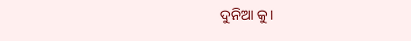ଦୁନିଆ କୁ।